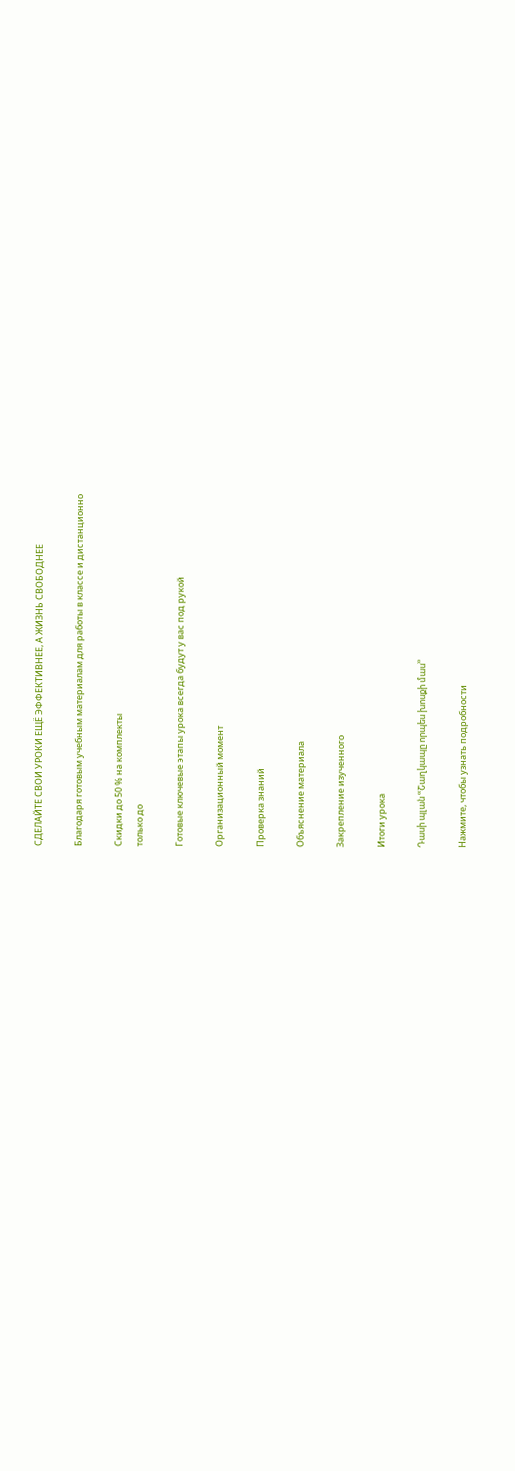СДЕЛАЙТЕ СВОИ УРОКИ ЕЩЁ ЭФФЕКТИВНЕЕ, А ЖИЗНЬ СВОБОДНЕЕ

Благодаря готовым учебным материалам для работы в классе и дистанционно

Скидки до 50 % на комплекты
только до

Готовые ключевые этапы урока всегда будут у вас под рукой

Организационный момент

Проверка знаний

Объяснение материала

Закрепление изученного

Итоги урока

Դասի պլան ՙՙՇաղկապը որպես խոսքի մաս՚՚

Нажмите, чтобы узнать подробности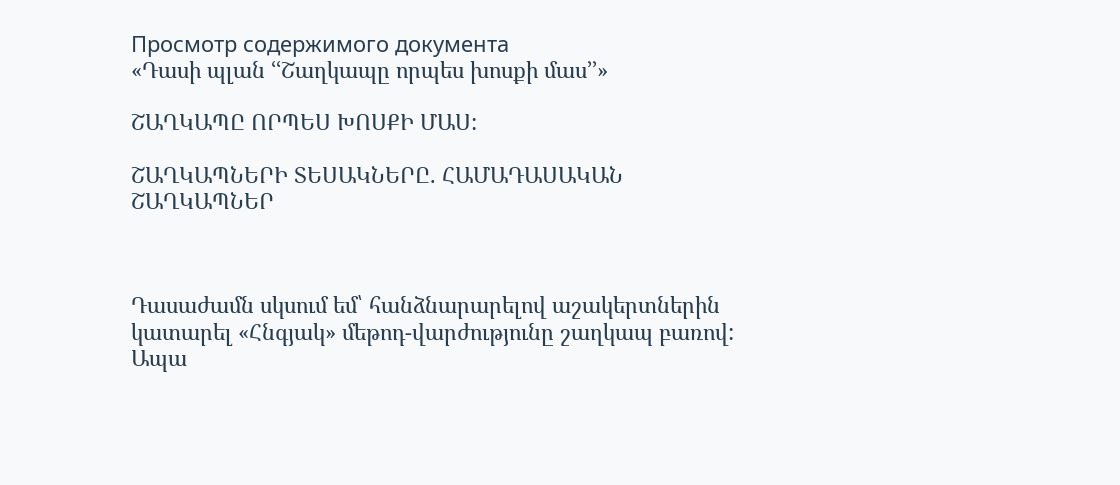Просмотр содержимого документа
«Դասի պլան ՙՙՇաղկապը որպես խոսքի մաս՚՚»

ՇԱՂԿԱՊԸ ՈՐՊԵՍ ԽՈՍՔԻ ՄԱՍ:

ՇԱՂԿԱՊՆԵՐԻ ՏԵՍԱԿՆԵՐԸ. ՀԱՄԱԴԱՍԱԿԱՆ ՇԱՂԿԱՊՆԵՐ



Դասաժամն սկսում եմ՝ հանձնարարելով աշակերտներին կատարել «Հնգյակ» մեթոդ-վարժությունը շաղկապ բառով: Ապա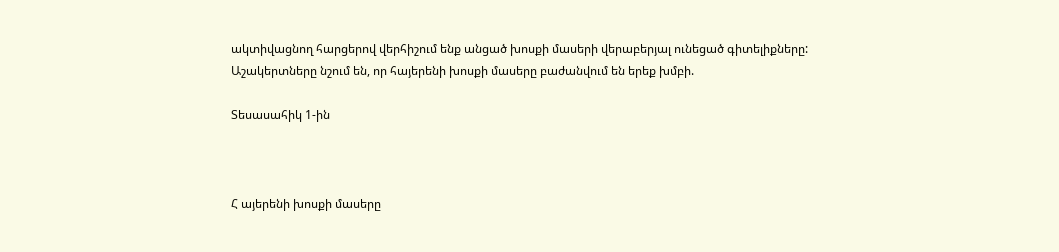ակտիվացնող հարցերով վերհիշում ենք անցած խոսքի մասերի վերաբերյալ ունեցած գիտելիքները: Աշակերտները նշում են, որ հայերենի խոսքի մասերը բաժանվում են երեք խմբի.

Տեսասահիկ 1-ին



Հ այերենի խոսքի մասերը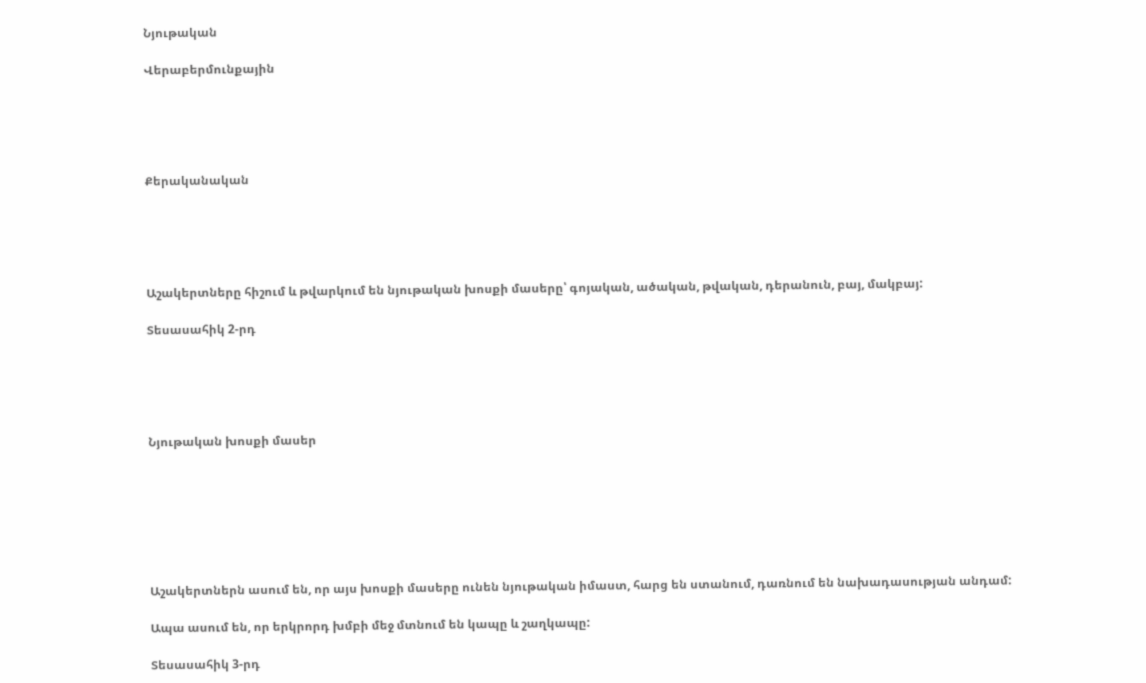Նյութական

Վերաբերմունքային





Քերականական





Աշակերտները հիշում և թվարկում են նյութական խոսքի մասերը՝ գոյական, ածական, թվական, դերանուն, բայ, մակբայ:

Տեսասահիկ 2-րդ





Նյութական խոսքի մասեր







Աշակերտներն ասում են, որ այս խոսքի մասերը ունեն նյութական իմաստ, հարց են ստանում, դառնում են նախադասության անդամ:

Ապա ասում են, որ երկրորդ խմբի մեջ մտնում են կապը և շաղկապը:

Տեսասահիկ 3-րդ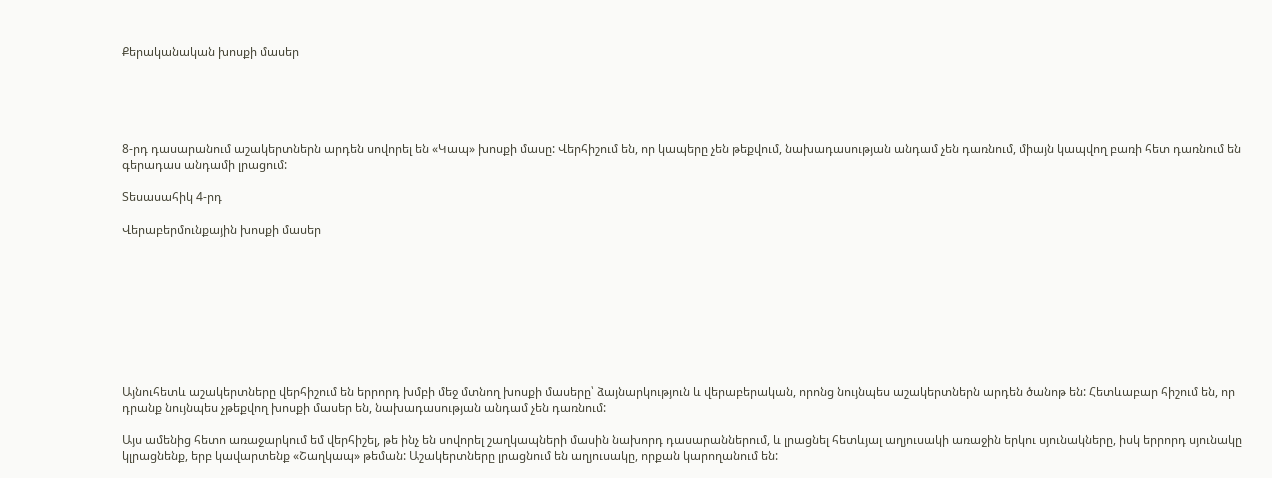Քերականական խոսքի մասեր





8-րդ դասարանում աշակերտներն արդեն սովորել են «Կապ» խոսքի մասը: Վերհիշում են, որ կապերը չեն թեքվում, նախադասության անդամ չեն դառնում, միայն կապվող բառի հետ դառնում են գերադաս անդամի լրացում:

Տեսասահիկ 4-րդ

Վերաբերմունքային խոսքի մասեր









Այնուհետև աշակերտները վերհիշում են երրորդ խմբի մեջ մտնող խոսքի մասերը՝ ձայնարկություն և վերաբերական, որոնց նույնպես աշակերտներն արդեն ծանոթ են: Հետևաբար հիշում են, որ դրանք նույնպես չթեքվող խոսքի մասեր են, նախադասության անդամ չեն դառնում:

Այս ամենից հետո առաջարկում եմ վերհիշել, թե ինչ են սովորել շաղկապների մասին նախորդ դասարաններում, և լրացնել հետևյալ աղյուսակի առաջին երկու սյունակները, իսկ երրորդ սյունակը կլրացնենք, երբ կավարտենք «Շաղկապ» թեման: Աշակերտները լրացնում են աղյուսակը, որքան կարողանում են: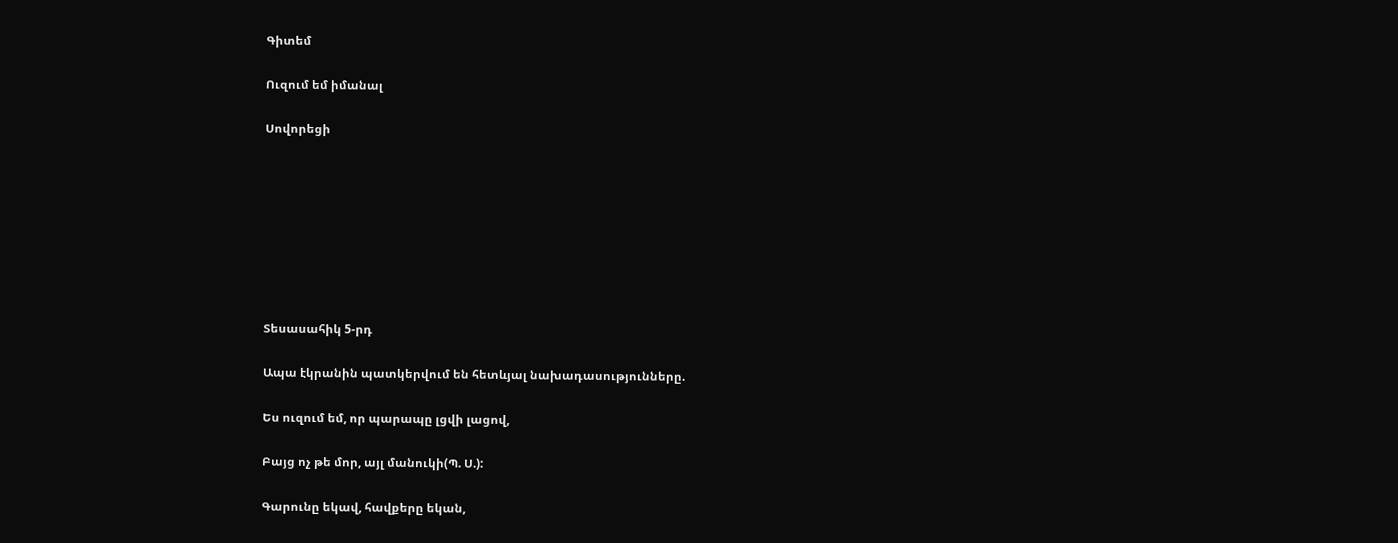Գիտեմ

Ուզում եմ իմանալ

Սովորեցի








Տեսասահիկ 5-րդ

Ապա էկրանին պատկերվում են հետևյալ նախադասությունները.

Ես ուզում եմ, որ պարապը լցվի լացով,

Բայց ոչ թե մոր, այլ մանուկի(Պ. Ս.):

Գարունը եկավ, հավքերը եկան,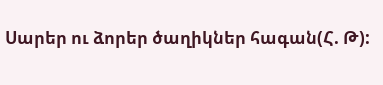Սարեր ու ձորեր ծաղիկներ հագան(Հ. Թ):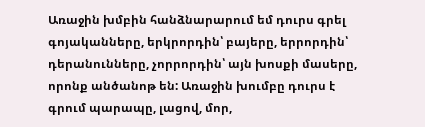Առաջին խմբին հանձնարարում եմ դուրս գրել գոյականները, երկրորդին՝ բայերը, երրորդին՝ դերանունները, չորրորդին՝ այն խոսքի մասերը, որոնք անծանոթ են: Առաջին խումբը դուրս է գրում պարապը, լացով, մոր,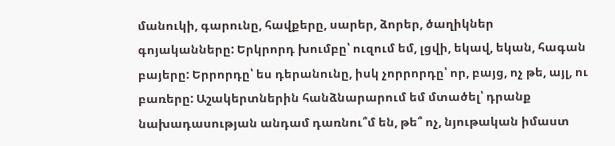մանուկի, գարունը, հավքերը, սարեր, ձորեր, ծաղիկներ գոյականները: Երկրորդ խումբը՝ ուզում եմ, լցվի, եկավ, եկան, հագան բայերը: Երրորդը՝ ես դերանունը, իսկ չորրորդը՝ որ, բայց, ոչ թե, այլ, ու բառերը: Աշակերտներին հանձնարարում եմ մտածել՝ դրանք նախադասության անդամ դառնու՞մ են, թե՞ ոչ, նյութական իմաստ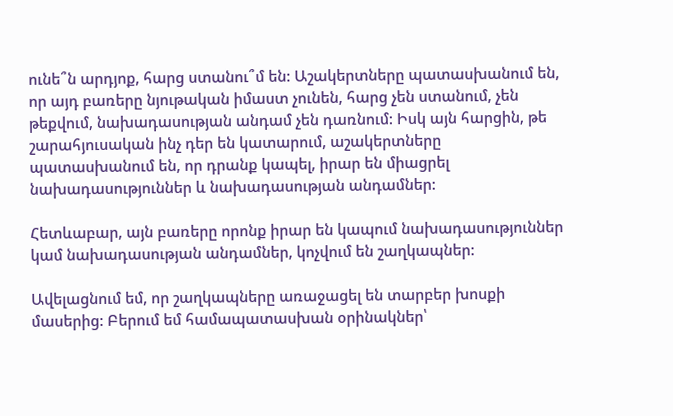ունե՞ն արդյոք, հարց ստանու՞մ են: Աշակերտները պատասխանում են, որ այդ բառերը նյութական իմաստ չունեն, հարց չեն ստանում, չեն թեքվում, նախադասության անդամ չեն դառնում: Իսկ այն հարցին, թե շարահյուսական ինչ դեր են կատարում, աշակերտները պատասխանում են, որ դրանք կապել, իրար են միացրել նախադասություններ և նախադասության անդամներ:

Հետևաբար, այն բառերը որոնք իրար են կապում նախադասություններ կամ նախադասության անդամներ, կոչվում են շաղկապներ:

Ավելացնում եմ, որ շաղկապները առաջացել են տարբեր խոսքի մասերից: Բերում եմ համապատասխան օրինակներ՝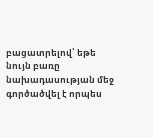բացատրելով՝ եթե նույն բառը նախադասության մեջ գործածվել է որպես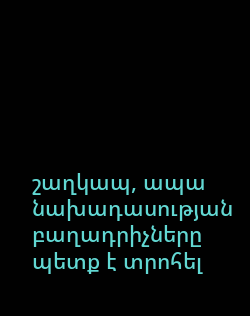շաղկապ, ապա նախադասության բաղադրիչները պետք է տրոհել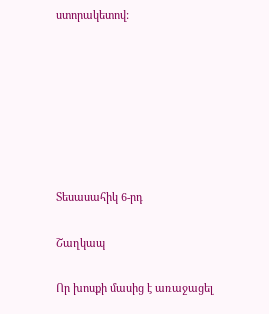ստորակետով:







Տեսասահիկ 6-րդ

Շաղկապ

Որ խոսքի մասից է առաջացել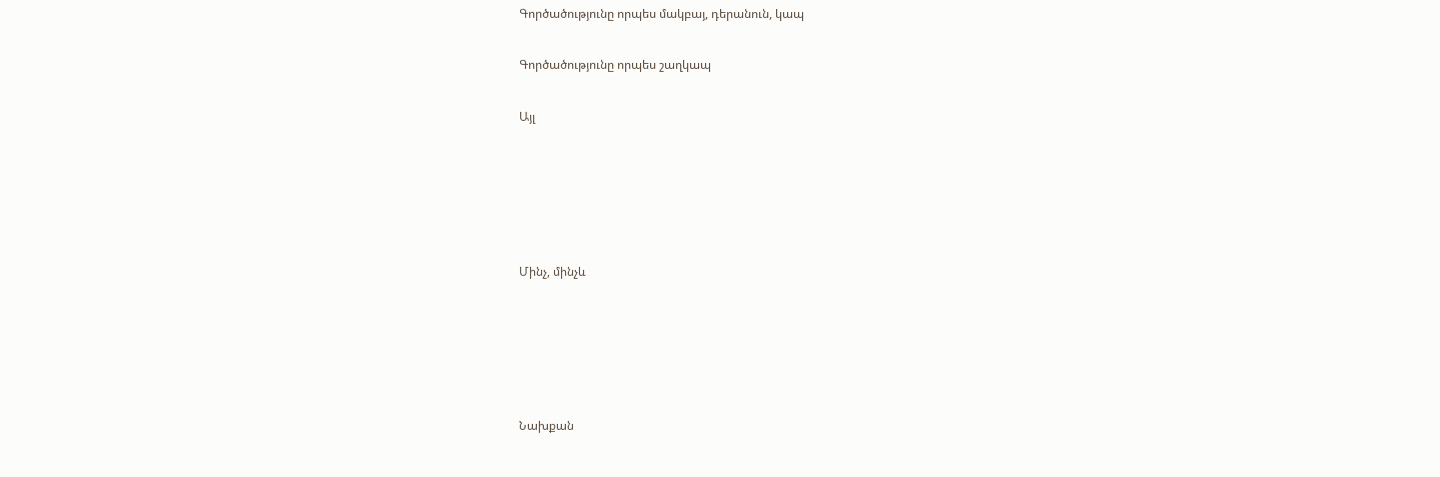Գործածությունը որպես մակբայ, դերանուն, կապ

Գործածությունը որպես շաղկապ

Այլ





Մինչ, մինչև





Նախքան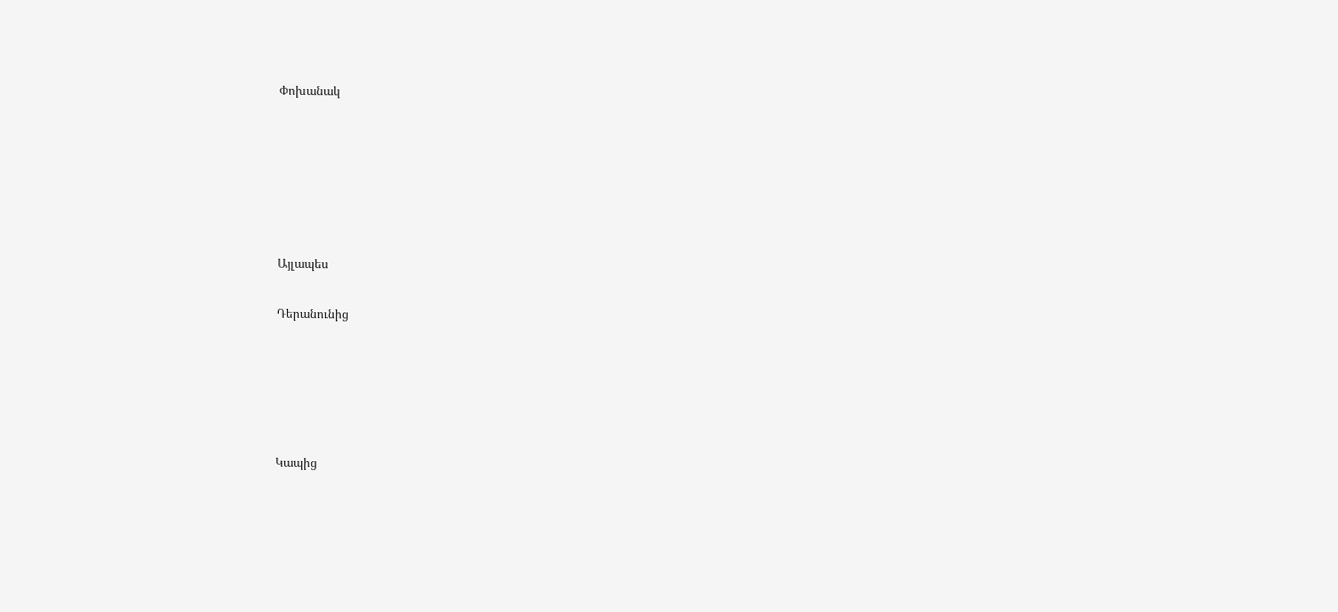Փոխանակ






Այլապես

Դերանունից





Կապից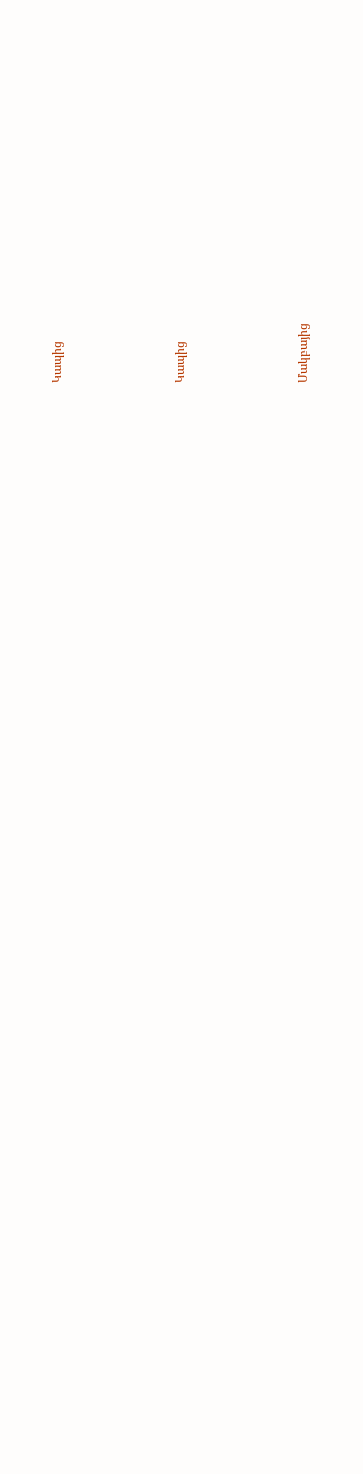Կապից






Կապից






Մակբայից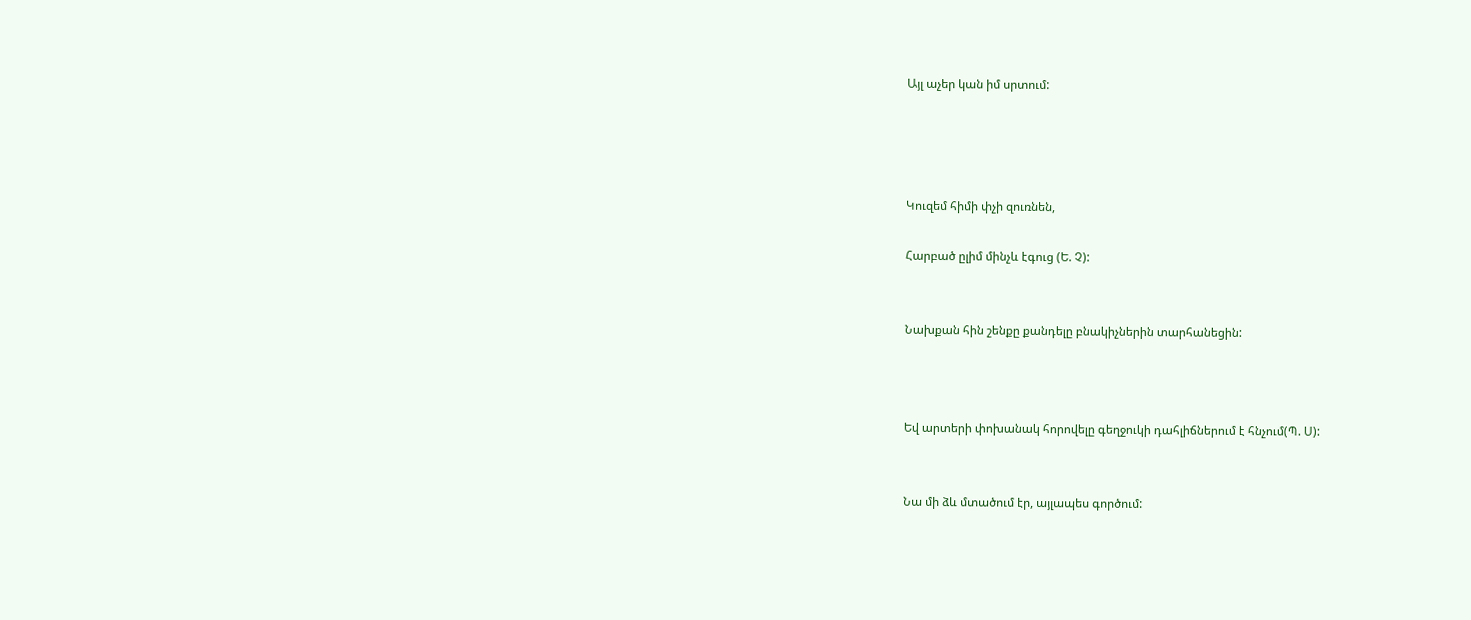Այլ աչեր կան իմ սրտում:




Կուզեմ հիմի փչի զուռնեն,

Հարբած ըլիմ մինչև էգուց (Ե. Չ):


Նախքան հին շենքը քանդելը բնակիչներին տարհանեցին:



Եվ արտերի փոխանակ հորովելը գեղջուկի դահլիճներում է հնչում(Պ. Ս):


Նա մի ձև մտածում էր, այլապես գործում: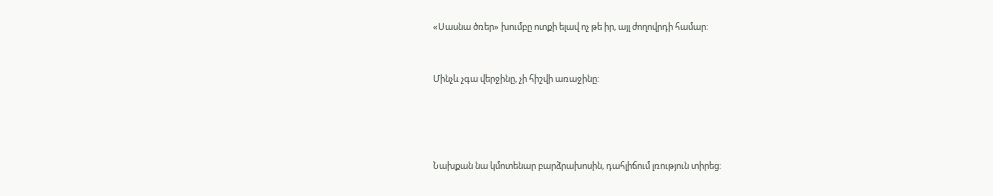«Սասնա ծռեր» խումբը ոտքի ելավ ոչ թե իր, այլ ժողովրդի համար:


Մինչև չգա վերջինը, չի հիշվի առաջինը:




Նախքան նա կմոտենար բարձրախոսին, դահլիճում լռություն տիրեց: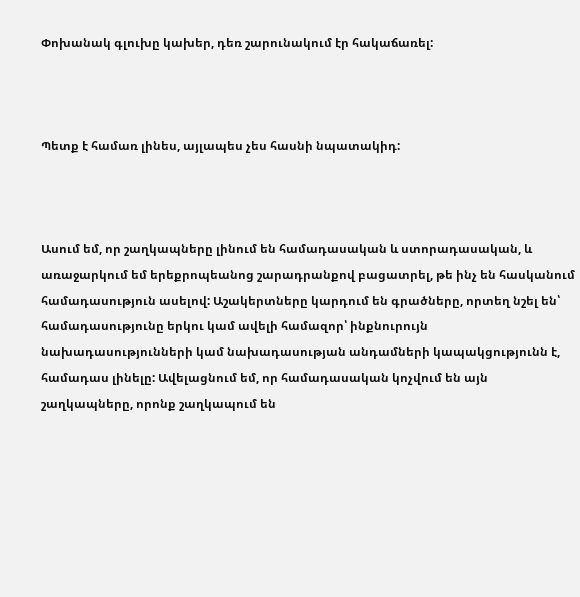Փոխանակ գլուխը կախեր, դեռ շարունակում էր հակաճառել:



Պետք է համառ լինես, այլապես չես հասնի նպատակիդ:



Ասում եմ, որ շաղկապները լինում են համադասական և ստորադասական, և առաջարկում եմ երեքրոպեանոց շարադրանքով բացատրել, թե ինչ են հասկանում համադասություն ասելով: Աշակերտները կարդում են գրածները, որտեղ նշել են՝ համադասությունը երկու կամ ավելի համազոր՝ ինքնուրույն նախադասությունների կամ նախադասության անդամների կապակցությունն է, համադաս լինելը: Ավելացնում եմ, որ համադասական կոչվում են այն շաղկապները, որոնք շաղկապում են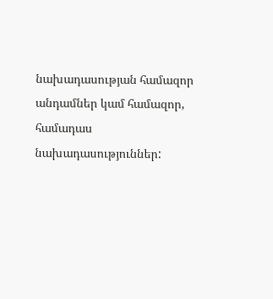նախադասության համազոր անդամներ կամ համազոր, համադաս նախադասություններ: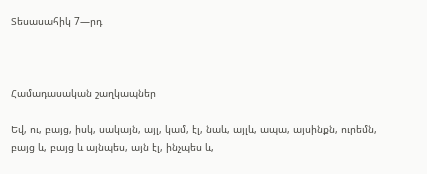Տեսասահիկ 7—րդ



Համադասական շաղկապներ

Եվ, ու, բայց, իսկ, սակայն, այլ, կամ, էլ, նաև, այլև, ապա, այսինքն, ուրեմն, բայց և, բայց և այնպես, այն էլ, ինչպես և,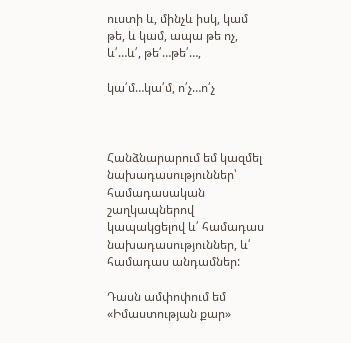ուստի և, մինչև իսկ, կամ թե, և կամ, ապա թե ոչ, և՛…և՛, թե՛…թե՛…,

կա՛մ…կա՛մ, ո՛չ…ո՛չ



Հանձնարարում եմ կազմել նախադասություններ՝ համադասական շաղկապներով կապակցելով և՛ համադաս նախադասություններ, և՛ համադաս անդամներ:

Դասն ամփոփում եմ «Իմաստության քար»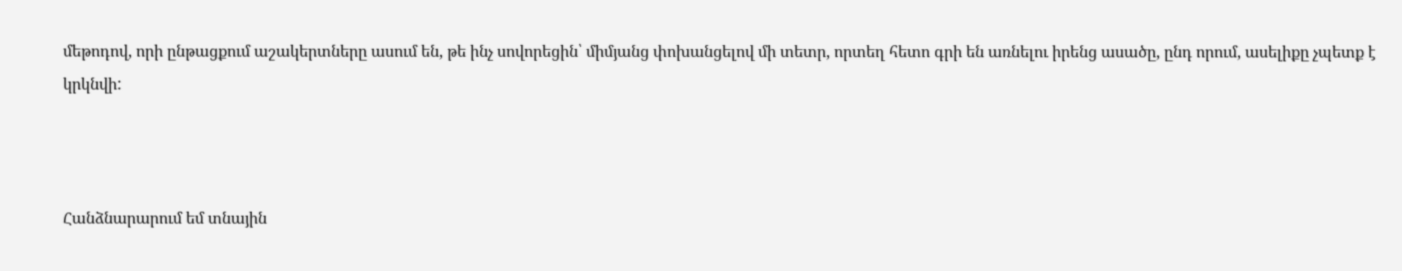մեթոդով, որի ընթացքում աշակերտները ասում են, թե ինչ սովորեցին՝ միմյանց փոխանցելով մի տետր, որտեղ հետո գրի են առնելու իրենց ասածը, ընդ որում, ասելիքը չպետք է կրկնվի:



Հանձնարարում եմ տնային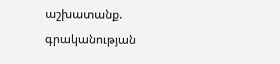աշխատանք. գրականության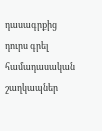դասագրքից դուրս գրել համադասական շաղկապներ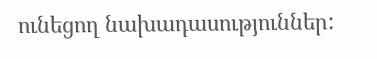ունեցող նախադասություններ: